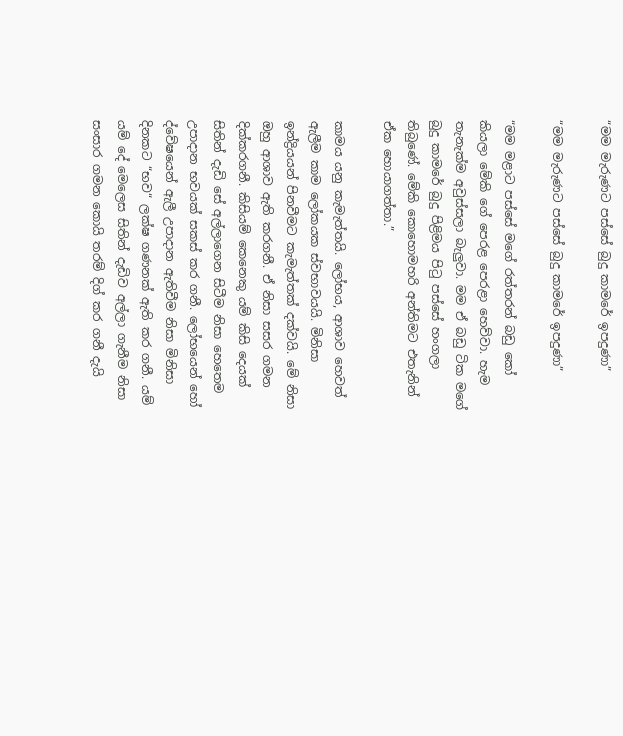“මම මැරුණට පස්සේ බුදු කාමරේ ඉපදුණා”

“මම මැරුණට පස්සේ බුදු කාමරේ ඉපදුණා”

“මම මළාට පස්සේ මගේ රත්තරන් බඩු කෝ කියලා මේකි ගේ පෙරළ පෙරළා හෙව්වා. හැම තැනැක්ම අවුස්සලා බැලුවා. මම ඒ බඩු ටික මගේ බුදු කාමරේ බුදු පිළිමය පිටු පස්සේ හංගලා තිබුණේ. මේකි කොහොමහරි අන්තිමට එතැනින් ඒක හොයාගත්තා.”

කාමය යනු කැමැත්තයි. ලෝභය, ආශාව හෙවත් ඇලීම කාම ලෝකයක ස්වභාවයයි. මිනිසා ඉන්ද්‍රියයන් පිනවීමට කැමැත්තක් දක්වයි. මේ නිසා ඔහු ආශාව ඇති කරගනී. ඒ නිසා සසර ගමන දික්කරගනී. කිසියම් කෙනෙකු යම් කිසි දෙයක් සිතින් දැඩි සේ අල්ලාගෙන සිටීම නිසා හෙතෙම උපාදාන භවයක් සකස් කර ගනී. ලෝභයෙන් හෝ ද්වේෂයෙන් ඇලී උපාදාන ඇතිවීම නිසා මිනිසා දිනකට “භව“ ලක්ෂ ගණනක් ඇති කර ගනී. යම් යම් දේ මෙලෙස සිතින් දැඩිව අල්ලා ගැනීම නිසා සංසාර ගමන කොයි තරම් දිග් කර ගනී දැයි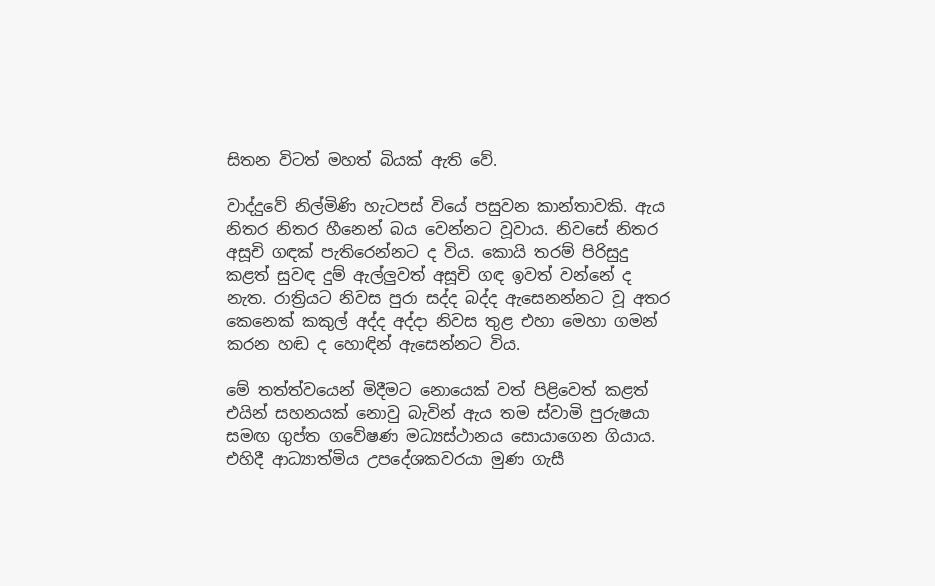සිතන විටත් මහත් බියක් ඇති වේ.

වාද්දුවේ නිල්මිණි හැටපස් වියේ පසුවන කාන්තාවකි. ඇය නිතර නිතර හීනෙන් බය වෙන්නට වූවාය. නිවසේ නිතර අසූචි ගඳක් පැතිරෙන්නට ද විය. කොයි තරම් පිරිසුදු කළත් සුවඳ දුම් ඇල්ලුවත් අසූචි ගඳ ඉවත් වන්නේ ද නැත. රාත්‍රියට නිවස පුරා සද්ද බද්ද ඇසෙනන්නට වූ අතර කෙනෙක් කකුල් අද්ද අද්දා නිවස තුළ එහා මෙහා ගමන් කරන හඬ ද හොඳින් ඇසෙන්නට විය.

මේ තත්ත්වයෙන් මිදීමට නොයෙක් වත් පිළිවෙත් කළත් එයින් සහනයක් නොවු බැවින් ඇය තම ස්වාමි පුරුෂයා සමඟ ගුප්ත ගවේෂණ මධ්‍යස්ථානය සොයාගෙන ගියාය. එහිදී ආධ්‍යාත්මිය උපදේශකවරයා මුණ ගැසී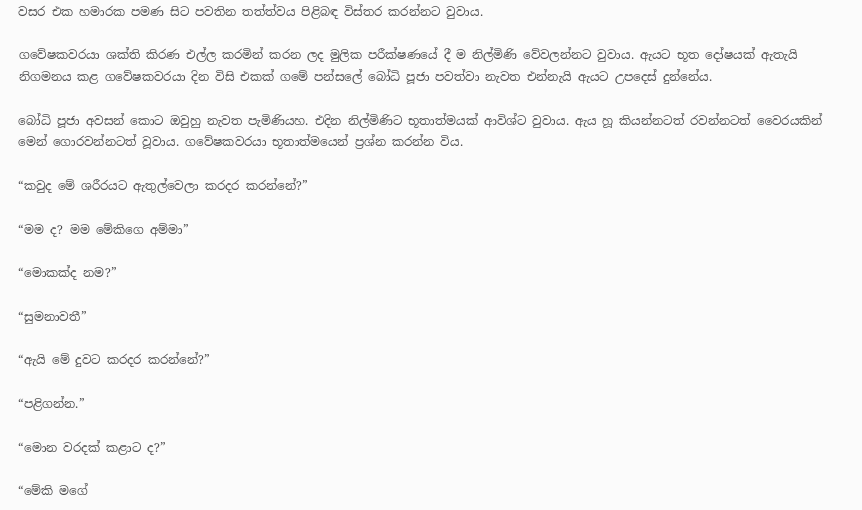වසර එක හමාරක පමණ සිට පවතින තත්ත්වය පිළිබඳ විස්තර කරන්නට වුවාය.

ගවේෂකවරයා ශක්ති කිරණ එල්ල කරමින් කරන ලද මුලික පරීක්ෂණයේ දී ම නිල්මිණි වේවලන්නට වුවාය. ඇයට භූත දෝෂයක් ඇතැයි නිගමනය කළ ගවේෂකවරයා දින විසි එකක් ගමේ පන්සලේ බෝධි පූජා පවත්වා නැවත එන්නැයි ඇයට උපදෙස් දුන්නේය.

බෝධි පූජා අවසන් කොට ඔවුහු නැවත පැමිණියහ. එදින නිල්මිණිට භූතාත්මයක් ආවිශ්ට වුවාය. ඇය හූ කියන්නටත් රවන්නටත් වෛරයකින් මෙන් ගොරවන්නටත් වූවාය. ගවේෂකවරයා භූතාත්මයෙන් ප්‍රශ්න කරන්න විය.

“කවුද මේ ශරීරයට ඇතුල්වෙලා කරදර කරන්නේ?”

“මම ද? මම මේකිගෙ අම්මා”

“මොකක්ද නම?”

“සුමනාවතී”

“ඇයි මේ දුවට කරදර කරන්නේ?”

“පළිගන්න.”

“මොන වරදක් කළාට ද?”

“මේකි මගේ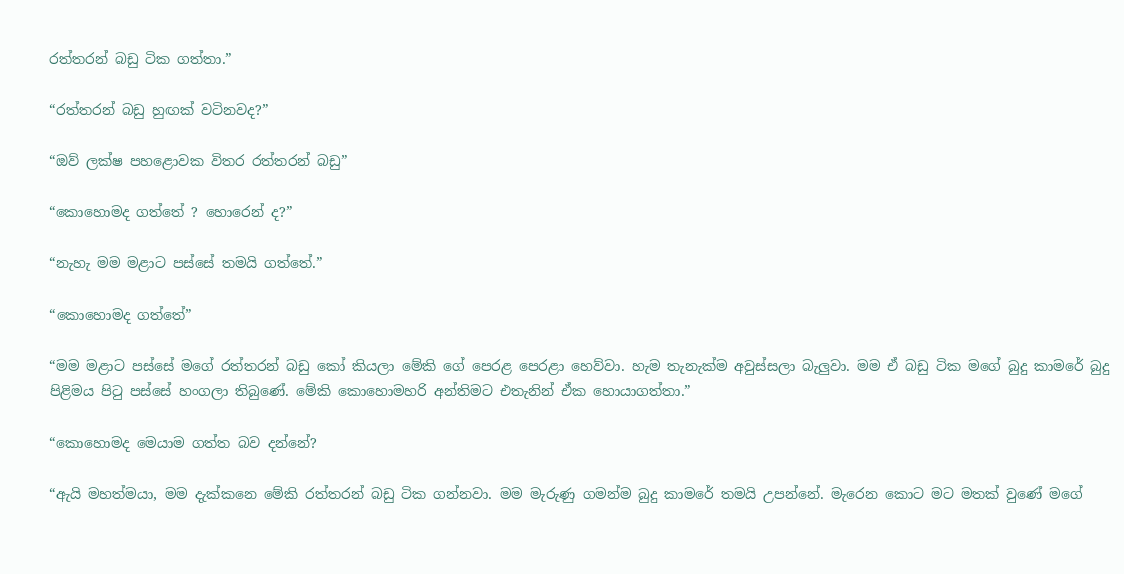රත්තරන් බඩු ටික ගත්තා.”

“රත්තරන් බඩු හුඟක් වටිනවද?”

“ඔව් ලක්ෂ පහළොවක විතර රත්තරන් බඩු”

“කොහොමද ගත්තේ ? හොරෙන් ද?”

“නැහැ මම මළාට පස්සේ තමයි ගත්තේ.”

“කොහොමද ගත්තේ”

“මම මළාට පස්සේ මගේ රත්තරන් බඩු කෝ කියලා මේකි ගේ පෙරළ පෙරළා හෙව්වා. හැම තැනැක්ම අවුස්සලා බැලුවා. මම ඒ බඩු ටික මගේ බුදු කාමරේ බුදු පිළිමය පිටු පස්සේ හංගලා තිබුණේ. මේකි කොහොමහරි අන්තිමට එතැනින් ඒක හොයාගත්තා.”

“කොහොමද මෙයාම ගත්ත බව දන්නේ?

“ඇයි මහත්මයා, මම දැක්කනෙ මේකි රත්තරන් බඩු ටික ගන්නවා. මම මැරුණු ගමන්ම බුදු කාමරේ තමයි උපන්නේ. මැරෙන කොට මට මතක් වුණේ මගේ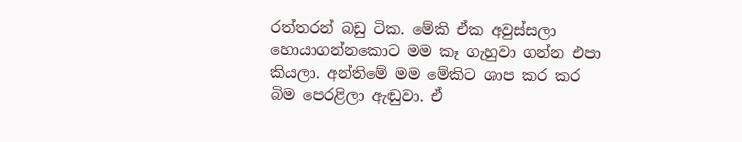රත්තරන් බඩු ටික. මේකි ඒක අවුස්සලා හොයාගන්නකොට මම කෑ ගැහුවා ගන්න එපා කියලා. අන්තිමේ මම මේකිට ශාප කර කර බිම පෙරළිලා ඇඬුවා. ඒ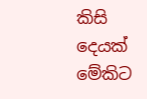කිසි දෙයක් මේකිට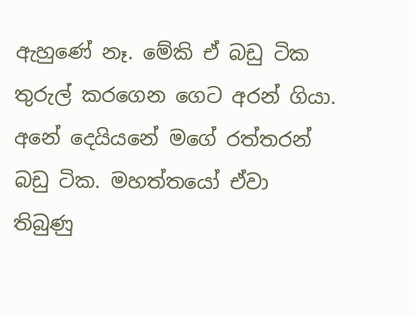ඇහුණේ නෑ. මේකි ඒ බඩු ටික තුරුල් කරගෙන ගෙට අරන් ගියා. අනේ දෙයියනේ මගේ රත්තරන් බඩු ටික. මහත්තයෝ ඒවා තිබුණු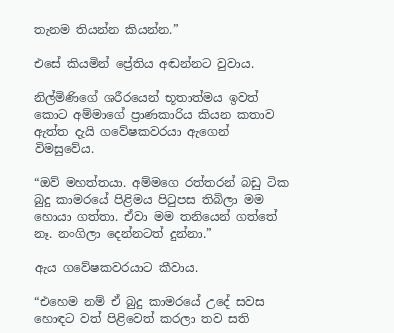තැනම තියන්න කියන්න.”

එසේ කියමින් ප්‍රේතිය අඬන්නට වුවාය.

නිල්මිණිගේ ශරීරයෙන් භූතාත්මය ඉවත් කොට අම්මාගේ ප්‍රාණකාරිය කියන කතාව ඇත්ත දැයි ගවේෂකවරයා ඇගෙන් විමසුවේය.

“ඔව් මහත්තයා. අම්මගෙ රත්තරන් බඩු ටික බුදු කාමරයේ පිළිමය පිටුපස තිබිලා මම හොයා ගත්තා. ඒවා මම තනියෙන් ගත්තේ නෑ. නංගිලා දෙන්නටත් දුන්නා.”

ඇය ගවේෂකවරයාට කීවාය.

“එහෙම නම් ඒ බුදු කාමරයේ උදේ සවස හොඳට වත් පිළිවෙත් කරලා තව සති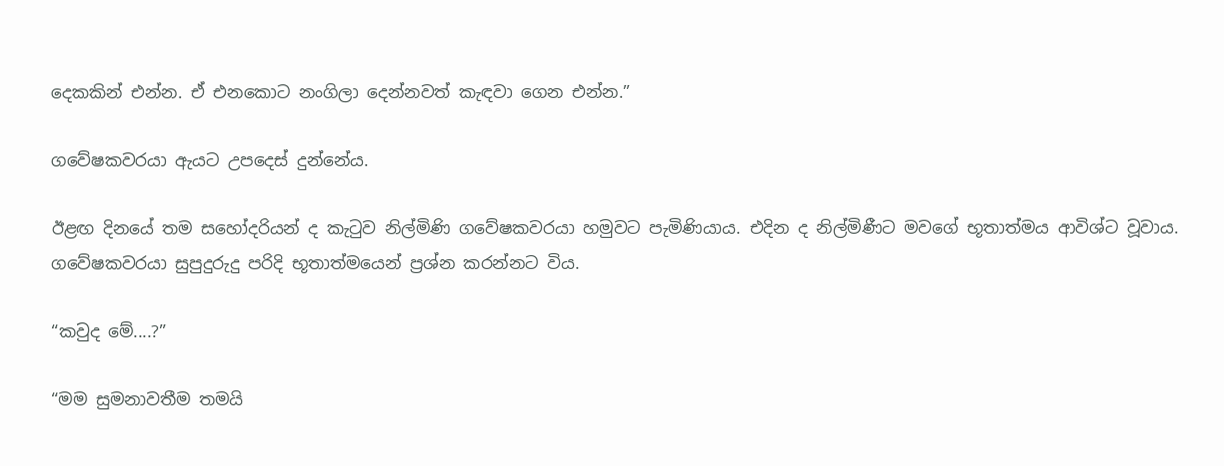දෙකකින් එන්න. ඒ එනකොට නංගිලා දෙන්නවත් කැඳවා ගෙන එන්න.”

ගවේෂකවරයා ඇයට උපදෙස් දුන්නේය.

ඊළඟ දිනයේ තම සහෝදරියන් ද කැටුව නිල්මිණි ගවේෂකවරයා හමුවට පැමිණියාය. එදින ද නිල්මිණීට මවගේ භූතාත්මය ආවිශ්ට වූවාය. ගවේෂකවරයා සුපුදුරුදු පරිදි භූතාත්මයෙන් ප්‍රශ්න කරන්නට විය.

“කවුද මේ....?”

“මම සුමනාවතීම තමයි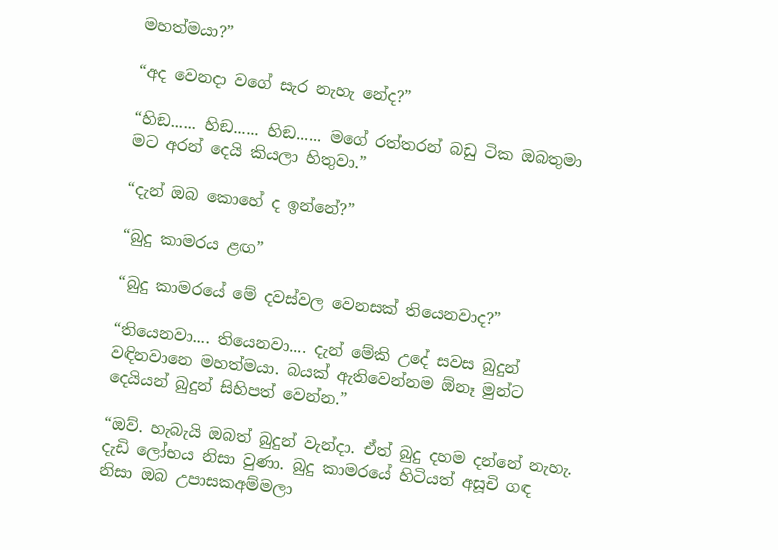මහත්මයා?”

“අද වෙනදා වගේ සැර නැහැ නේද?”

“හිඞ...... හිඞ...... හිඞ...... මගේ රත්තරන් බඩු ටික ඔබතුමා මට අරන් දෙයි කියලා හිතුවා.”

“දැන් ඔබ කොහේ ද ඉන්නේ?”

“බුදු කාමරය ළඟ”

“බුදු කාමරයේ මේ දවස්වල වෙනසක් තියෙනවාද?”

“තියෙනවා.... තියෙනවා.... දැන් මේකි උදේ සවස බුදුන් වඳිනවානෙ මහත්මයා. බයක් ඇතිවෙන්නම ඕනෑ මුන්ට දෙයියන් බුදුන් සිහිපත් වෙන්න.”

“ඔව්. හැබැයි ඔබත් බුදුන් වැන්දා. ඒත් බුදු දහම දන්නේ නැහැ. දැඩි ලෝභය නිසා වුණා. බුදු කාමරයේ හිටියත් අසූචි ගඳ නිසා ඔබ උපාසකඅම්මලා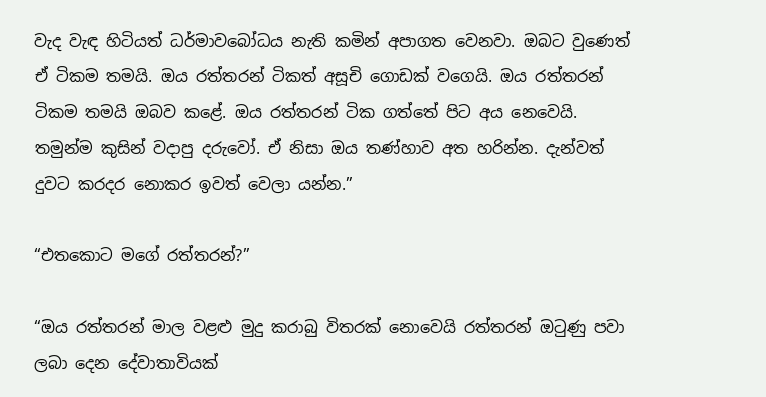වැද වැඳ හිටියත් ධර්මාවබෝධය නැති කමින් අපාගත වෙනවා. ඔබට වුණෙත් ඒ ටිකම තමයි. ඔය රත්තරන් ටිකත් අසූචි ගොඩක් වගෙයි. ඔය රත්තරන් ටිකම තමයි ඔබව කළේ. ඔය රත්තරන් ටික ගත්තේ පිට අය නෙවෙයි. තමුන්ම කුසින් වදාපු දරුවෝ. ඒ නිසා ඔය තණ්හාව අත හරින්න. දැන්වත් දුවට කරදර නොකර ඉවත් වෙලා යන්න.”

“එතකොට මගේ රත්තරන්?”

“ඔය රත්තරන් මාල වළළු මුදු කරාබු විතරක් නොවෙයි රත්තරන් ඔටුණු පවා ලබා දෙන දේවාතාවියක්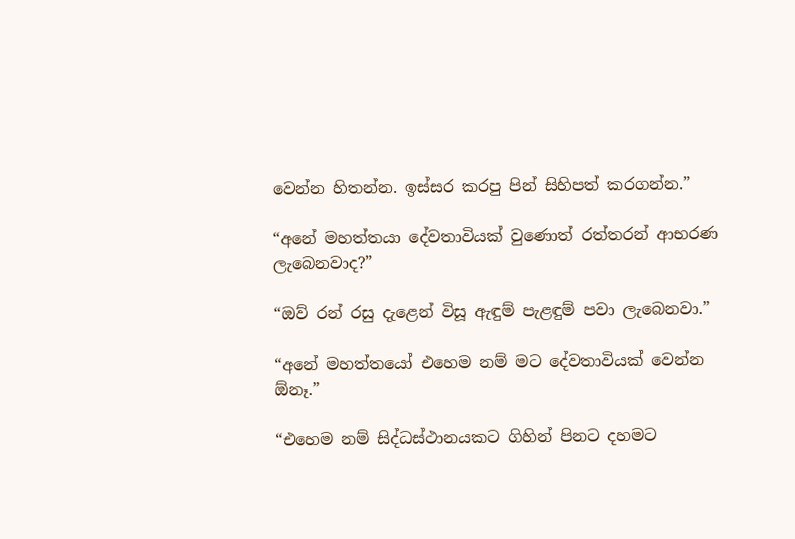වෙන්න හිතන්න. ඉස්සර කරපු පින් සිහිපත් කරගන්න.”

“අනේ මහත්තයා දේවතාවියක් වුණොත් රත්තරන් ආභරණ ලැබෙනවාද?”

“ඔව් රන් රසු දැළෙන් විසූ ඇඳුම් පැළඳුම් පවා ලැබෙනවා.”

“අනේ මහත්තයෝ එහෙම නම් මට දේවතාවියක් වෙන්න ඕනෑ.”

“එහෙම නම් සිද්ධස්ථානයකට ගිහින් පිනට දහමට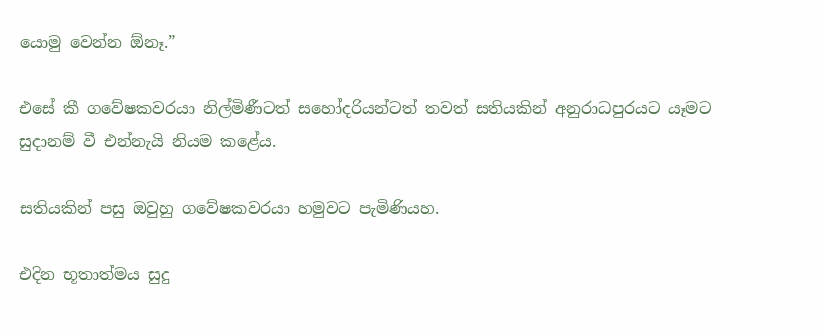යොමු වෙන්න ඕනෑ.”

එසේ කී ගවේෂකවරයා නිල්මිණීටත් සහෝදරියන්ටත් තවත් සතියකින් අනුරාධපුරයට යෑමට සුදානම් වී එන්නැයි නියම කළේය.

සතියකින් පසු ඔවුහු ගවේෂකවරයා හමුවට පැමිණියහ.

එදින භූතාත්මය සුදු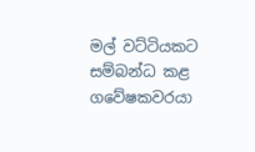මල් වට්ටියකට සම්බන්ධ කළ ගවේෂකවරයා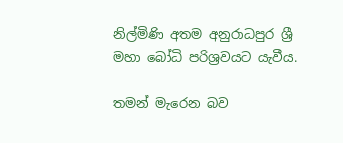නිල්මිණි අතම අනුරාධපුර ශ්‍රී මහා බෝධි පරිශ්‍රවයට යැවීය.

තමන් මැරෙන බව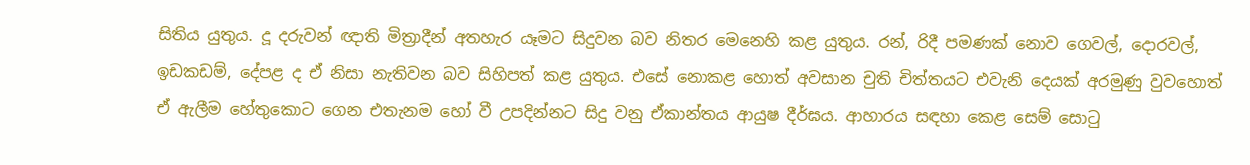සිතිය යුතුය. දූ දරුවන් ඥාති මිත්‍රාදීන් අතහැර යෑමට සිදුවන බව නිතර මෙනෙහි කළ යුතුය. රන්, රිදී පමණක් නොව ගෙවල්, දොරවල්, ඉඩකඩම්, දේපළ ද ඒ නිසා නැතිවන බව සිහිපත් කළ යුතුය. එසේ නොකළ හොත් අවසාන චුති චිත්තයට එවැනි දෙයක් අරමුණු වුවහොත් ඒ ඇලීම හේතුකොට ගෙන එතැනම හෝ වී උපදින්නට සිදු වනු ඒකාන්තය ආයුෂ දීර්ඝය. ආහාරය සඳහා කෙළ සෙම් සොටු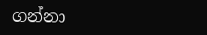ගන්නා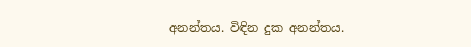අනන්තය. විඳින දුක අනන්තය.